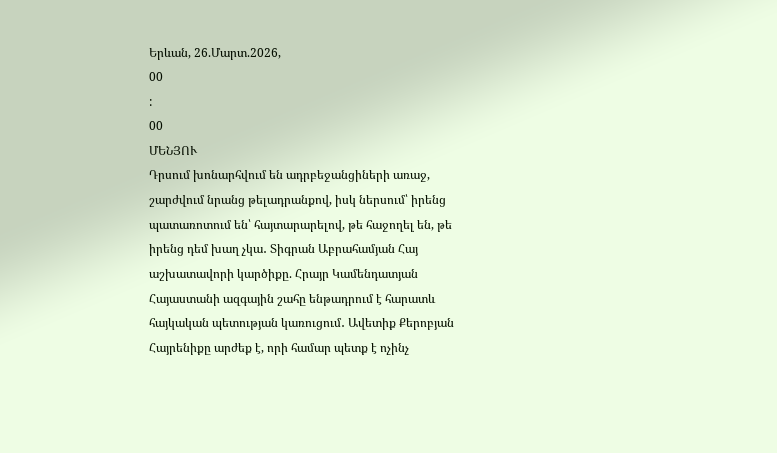Երևան, 26.Մարտ.2026,
00
:
00
ՄԵՆՅՈՒ
Դրսում խոնարհվում են ադրբեջանցիների առաջ, շարժվում նրանց թելադրանքով, իսկ ներսում՝ իրենց պատառոտում են՝ հայտարարելով, թե հաջողել են, թե իրենց դեմ խաղ չկա․ Տիգրան Աբրահամյան Հայ աշխատավորի կարծիքը. Հրայր Կամենդատյան Հայաստանի ազգային շահը ենթադրում է հարատև հայկական պետության կառուցում․ Ավետիք Քերոբյան Հայրենիքը արժեք է, որի համար պետք է ոչինչ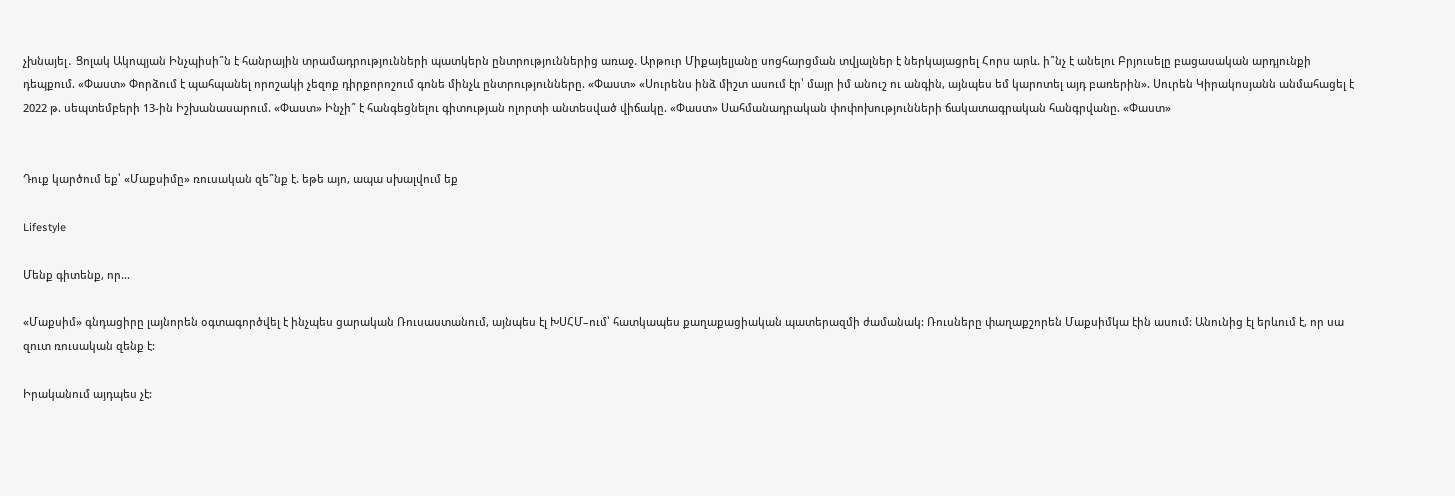չխնայել․ Ցոլակ Ակոպյան Ինչպիսի՞ն է հանրային տրամադրությունների պատկերն ընտրություններից առաջ. Արթուր Միքայելյանը սոցհարցման տվյալներ է ներկայացրել Հորս արև. ի՞նչ է անելու Բրյուսելը բացասական արդյունքի դեպքում. «Փաստ» Փորձում է պահպանել որոշակի չեզոք դիրքորոշում գոնե մինչև ընտրությունները. «Փաստ» «Սուրենս ինձ միշտ ասում էր՝ մայր իմ անուշ ու անգին, այնպես եմ կարոտել այդ բառերին». Սուրեն Կիրակոսյանն անմահացել է 2022 թ. սեպտեմբերի 13-ին Իշխանասարում. «Փաստ» Ինչի՞ է հանգեցնելու գիտության ոլորտի անտեսված վիճակը. «Փաստ» Սահմանադրական փոփոխությունների ճակատագրական հանգրվանը. «Փաստ»


Դուք կարծում եք՝ «Մաքսիմը» ռուսական զե՞նք է. եթե այո, ապա սխալվում եք

Lifestyle

Մենք գիտենք, որ...

«Մաքսիմ» գնդացիրը լայնորեն օգտագործվել է ինչպես ցարական Ռուսաստանում, այնպես էլ ԽՍՀՄ–ում՝ հատկապես քաղաքացիական պատերազմի ժամանակ: Ռուսները փաղաքշորեն Մաքսիմկա էին ասում: Անունից էլ երևում է, որ սա զուտ ռուսական զենք է:

Իրականում այդպես չէ: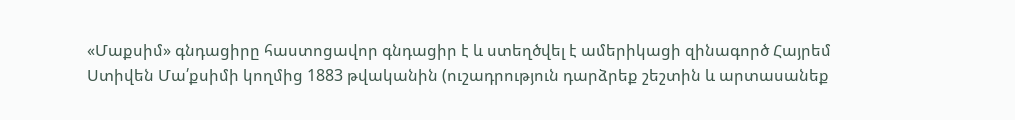«Մաքսիմ» գնդացիրը հաստոցավոր գնդացիր է և ստեղծվել է ամերիկացի զինագործ Հայրեմ Ստիվեն Մա՛քսիմի կողմից 1883 թվականին (ուշադրություն դարձրեք շեշտին և արտասանեք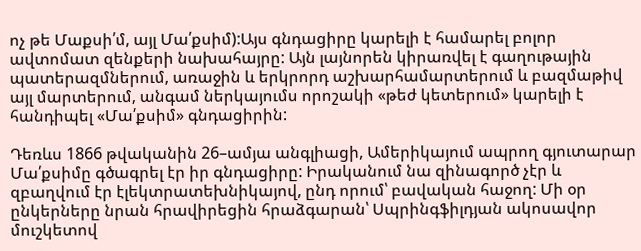ոչ թե Մաքսի՛մ, այլ Մա՛քսիմ):Այս գնդացիրը կարելի է համարել բոլոր ավտոմատ զենքերի նախահայրը: Այն լայնորեն կիրառվել է գաղութային պատերազմներում, առաջին և երկրորդ աշխարհամարտերում և բազմաթիվ այլ մարտերում, անգամ ներկայումս որոշակի «թեժ կետերում» կարելի է հանդիպել «Մա՛քսիմ» գնդացիրին:

Դեռևս 1866 թվականին 26–ամյա անգլիացի, Ամերիկայում ապրող գյուտարար Մա՛քսիմը գծագրել էր իր գնդացիրը: Իրականում նա զինագործ չէր և զբաղվում էր էլեկտրատեխնիկայով, ընդ որում՝ բավական հաջող: Մի օր ընկերները նրան հրավիրեցին հրաձգարան՝ Սպրինգֆիլդյան ակոսավոր մուշկետով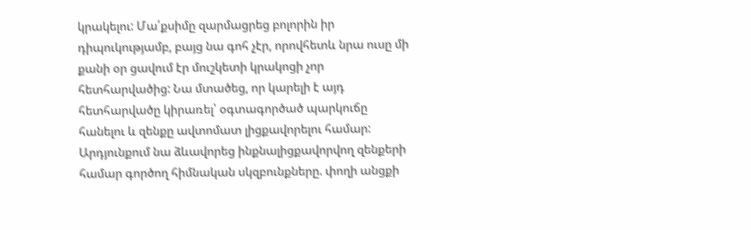կրակելու: Մա՛քսիմը զարմացրեց բոլորին իր դիպուկությամբ, բայց նա գոհ չէր, որովհետև նրա ուսը մի քանի օր ցավում էր մուշկետի կրակոցի չոր հետհարվածից: Նա մտածեց, որ կարելի է այդ հետհարվածը կիրառել՝ օգտագործած պարկուճը հանելու և զենքը ավտոմատ լիցքավորելու համար: Արդյունքում նա ձևավորեց ինքնալիցքավորվող զենքերի համար գործող հիմնական սկզբունքները. փողի անցքի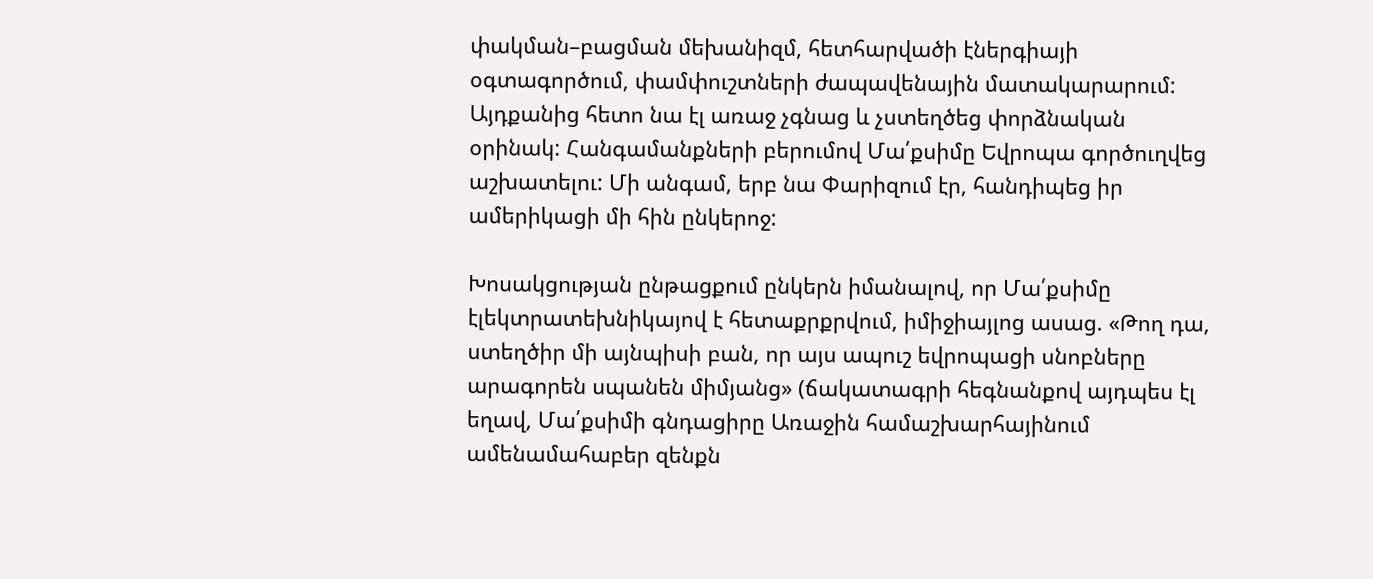փակման–բացման մեխանիզմ, հետհարվածի էներգիայի օգտագործում, փամփուշտների ժապավենային մատակարարում: Այդքանից հետո նա էլ առաջ չգնաց և չստեղծեց փորձնական օրինակ: Հանգամանքների բերումով Մա՛քսիմը Եվրոպա գործուղվեց աշխատելու: Մի անգամ, երբ նա Փարիզում էր, հանդիպեց իր ամերիկացի մի հին ընկերոջ:

Խոսակցության ընթացքում ընկերն իմանալով, որ Մա՛քսիմը էլեկտրատեխնիկայով է հետաքրքրվում, իմիջիայլոց ասաց. «Թող դա, ստեղծիր մի այնպիսի բան, որ այս ապուշ եվրոպացի սնոբները արագորեն սպանեն միմյանց» (ճակատագրի հեգնանքով այդպես էլ եղավ, Մա՛քսիմի գնդացիրը Առաջին համաշխարհայինում ամենամահաբեր զենքն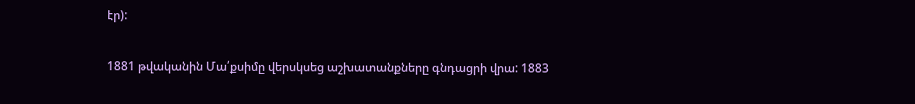էր):

1881 թվականին Մա՛քսիմը վերսկսեց աշխատանքները գնդացրի վրա: 1883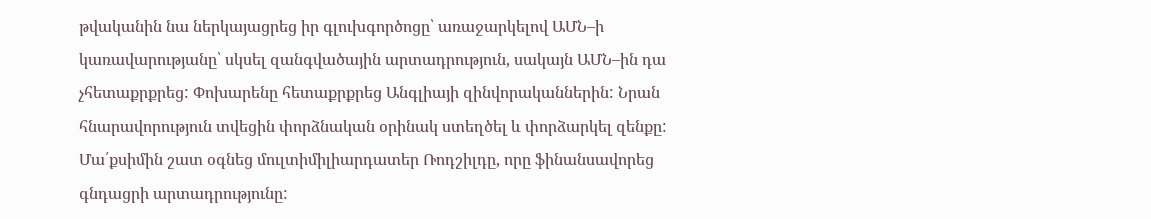թվականին նա ներկայացրեց իր գլուխգործոցը՝ առաջարկելով ԱՄՆ–ի կառավարությանը՝ սկսել զանգվածային արտադրություն, սակայն ԱՄՆ–ին դա չհետաքրքրեց: Փոխարենը հետաքրքրեց Անգլիայի զինվորականներին: Նրան հնարավորություն տվեցին փորձնական օրինակ ստեղծել և փորձարկել զենքը: Մա՛քսիմին շատ օգնեց մուլտիմիլիարդատեր Ռոդշիլդը, որը ֆինանսավորեց գնդացրի արտադրությունը: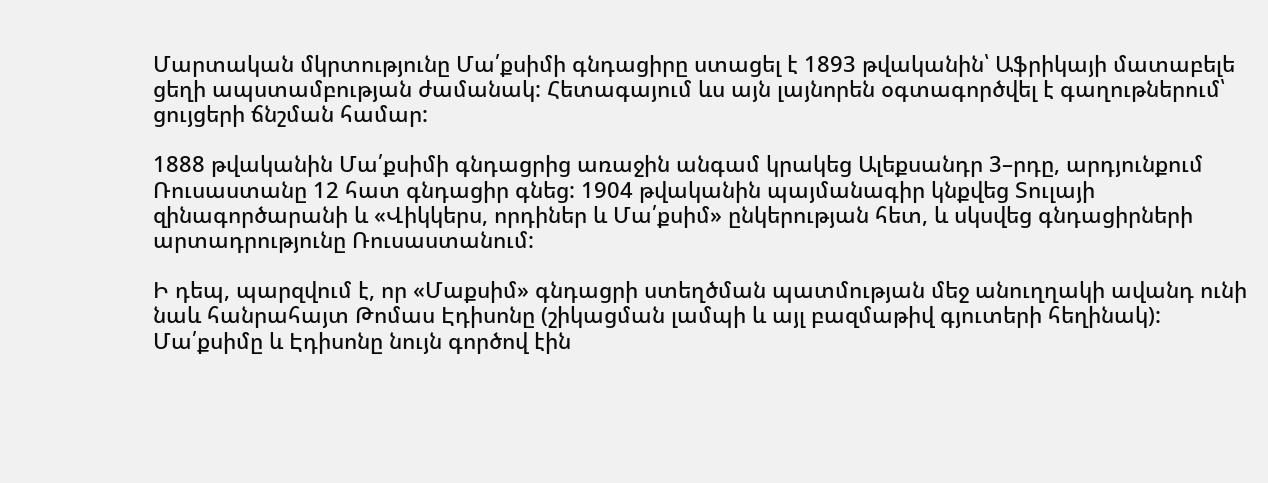Մարտական մկրտությունը Մա՛քսիմի գնդացիրը ստացել է 1893 թվականին՝ Աֆրիկայի մատաբելե ցեղի ապստամբության ժամանակ: Հետագայում ևս այն լայնորեն օգտագործվել է գաղութներում՝ ցույցերի ճնշման համար:

1888 թվականին Մա՛քսիմի գնդացրից առաջին անգամ կրակեց Ալեքսանդր 3–րդը, արդյունքում Ռուսաստանը 12 հատ գնդացիր գնեց: 1904 թվականին պայմանագիր կնքվեց Տուլայի զինագործարանի և «Վիկկերս, որդիներ և Մա՛քսիմ» ընկերության հետ, և սկսվեց գնդացիրների արտադրությունը Ռուսաստանում:

Ի դեպ, պարզվում է, որ «Մաքսիմ» գնդացրի ստեղծման պատմության մեջ անուղղակի ավանդ ունի նաև հանրահայտ Թոմաս Էդիսոնը (շիկացման լամպի և այլ բազմաթիվ գյուտերի հեղինակ): Մա՛քսիմը և Էդիսոնը նույն գործով էին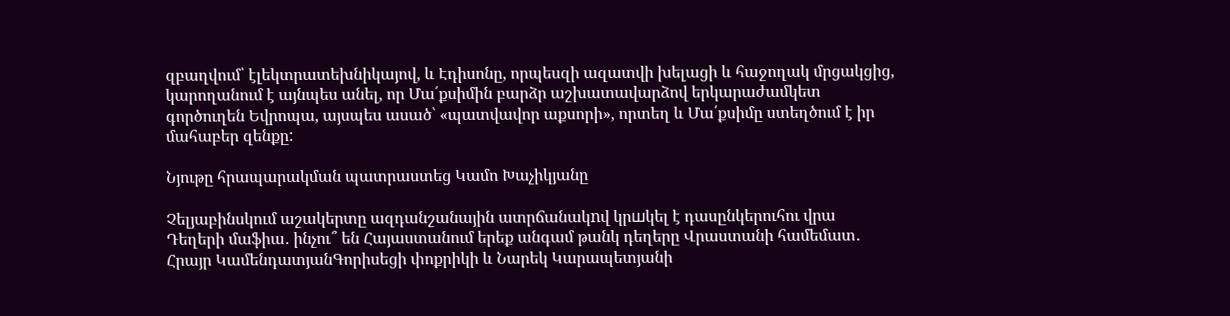զբաղվում՝ էլեկտրատեխնիկայով, և Էդիսոնը, որպեսզի ազատվի խելացի և հաջողակ մրցակցից, կարողանում է այնպես անել, որ Մա՛քսիմին բարձր աշխատավարձով երկարաժամկետ գործուղեն Եվրոպա, այսպես ասած՝ «պատվավոր աքսորի», որտեղ և Մա՛քսիմը ստեղծում է իր մահաբեր զենքը:

Նյութը հրապարակման պատրաստեց Կամո Խաչիկյանը

Չելյաբինսկում աշակերտը ազդանշանային ատրճանակnվ կրшկել է դասընկերուհու վրա Դեղերի մաֆիա․ ինչու՞ են Հայաստանում երեք անգամ թանկ դեղերը Վրաստանի համեմատ․ Հրայր ԿամենդատյանԳորիսեցի փոքրիկի և Նարեկ Կարապետյանի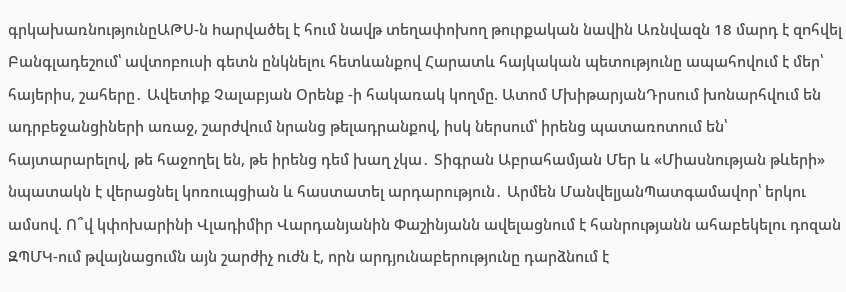գրկախառնությունըԱԹՍ-ն hարվածել է հում նավթ տեղափոխող թուրքական նավին Առնվազն 18 մարդ է զnհվել Բանգլադեշում՝ ավտոբուսի գետն ընկնելու հետևանքով Հարատև հայկական պետությունը ապահովում է մեր՝ հայերիս, շահերը․ Ավետիք Չալաբյան Օրենք -ի հակառակ կողմը. Ատոմ ՄխիթարյանԴրսում խոնարհվում են ադրբեջանցիների առաջ, շարժվում նրանց թելադրանքով, իսկ ներսում՝ իրենց պատառոտում են՝ հայտարարելով, թե հաջողել են, թե իրենց դեմ խաղ չկա․ Տիգրան Աբրահամյան Մեր և «Միասնության թևերի» նպատակն է վերացնել կոռուպցիան և հաստատել արդարություն․ Արմեն ՄանվելյանՊատգամավոր՝ երկու ամսով. Ո՞վ կփոխարինի Վլադիմիր Վարդանյանին Փաշինյանն ավելացնում է հանրությանն ահաբեկելու դոզան ԶՊՄԿ-ում թվայնացումն այն շարժիչ ուժն է, որն արդյունաբերությունը դարձնում է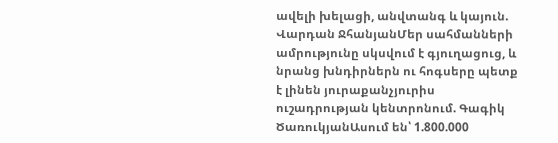ավելի խելացի, անվտանգ և կայուն. Վարդան ՋհանյանՄեր սահմանների ամրությունը սկսվում է գյուղացուց, և նրանց խնդիրներն ու հոգսերը պետք է լինեն յուրաքանչյուրիս ուշադրության կենտրոնում. Գագիկ ԾառուկյանԱսում են՝ 1.800.000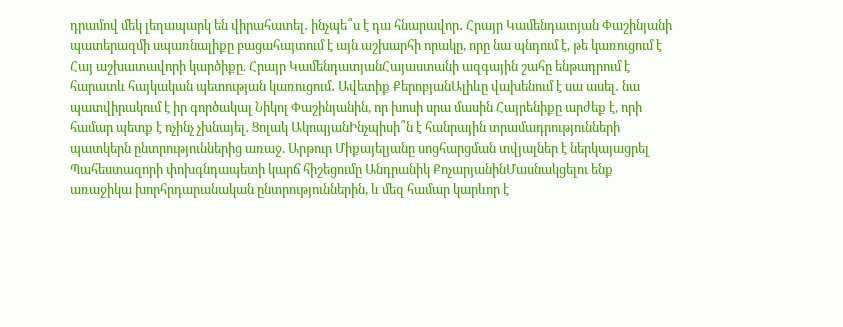դրամով մեկ լեղապարկ են վիրահատել․ ինչպե՞ս է դա հնարավոր․ Հրայր Կամենդատյան Փաշինյանի պատերազմի սպառնալիքը բացահայտում է այն աշխարհի որակը, որը նա պնդում է, թե կառուցում է Հայ աշխատավորի կարծիքը. Հրայր ԿամենդատյանՀայաստանի ազգային շահը ենթադրում է հարատև հայկական պետության կառուցում․ Ավետիք ՔերոբյանԱլիևը վախենում է սա ասել․ նա պատվիրակում է իր գործակալ Նիկոլ Փաշինյանին, որ խոսի սրա մասին Հայրենիքը արժեք է, որի համար պետք է ոչինչ չխնայել․ Ցոլակ ԱկոպյանԻնչպիսի՞ն է հանրային տրամադրությունների պատկերն ընտրություններից առաջ. Արթուր Միքայելյանը սոցհարցման տվյալներ է ներկայացրել Պահեստազորի փոխգնդապետի կարճ հիշեցումը Անդրանիկ ՔոչարյանինՄասնակցելու ենք առաջիկա խորհրդարանական ընտրություններին, և մեզ համար կարևոր է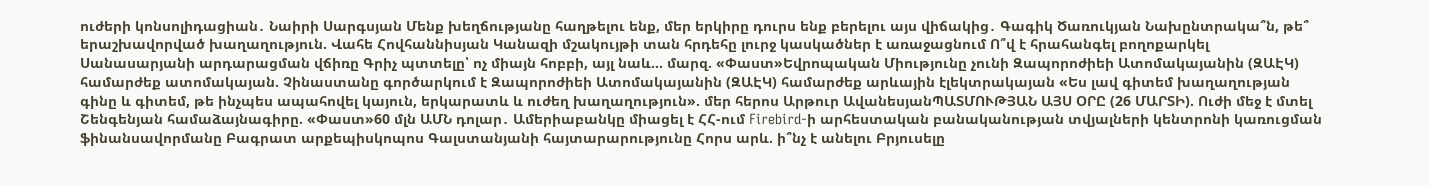ուժերի կոնսոլիդացիան․ Նաիրի Սարգսյան Մենք խեղճությանը հաղթելու ենք, մեր երկիրը դուրս ենք բերելու այս վիճակից․ Գագիկ Ծառուկյան Նախընտրակա՞ն, թե՞ երաշխավորված խաղաղություն. Վահե Հովհաննիսյան Կանազի մշակույթի տան հրդեհը լուրջ կասկածներ է առաջացնում Ո՞վ է հրահանգել բողոքարկել Սանասարյանի արդարացման վճիռը Գրիչ պտտելը՝ ոչ միայն հոբբի, այլ նաև... մարզ. «Փաստ»Եվրոպական Միությունը չունի Զապորոժիեի Ատոմակայանին (ԶԱԷԿ) համարժեք ատոմակայան. Չինաստանը գործարկում է Զապորոժիեի Ատոմակայանին (ԶԱԷԿ) համարժեք արևային էլեկտրակայան «Ես լավ գիտեմ խաղաղության գինը և գիտեմ, թե ինչպես ապահովել կայուն, երկարատև և ուժեղ խաղաղություն». մեր հերոս Արթուր ԱվանեսյանՊԱՏՄՈՒԹՅԱՆ ԱՅՍ ՕՐԸ (26 ՄԱՐՏԻ). Ուժի մեջ է մտել Շենգենյան համաձայնագիրը. «Փաստ»60 մլն ԱՄՆ դոլար․ Ամերիաբանկը միացել է ՀՀ-ում Firebird-ի արհեստական բանականության տվյալների կենտրոնի կառուցման ֆինանսավորմանը Բագրատ արքեպիսկոպոս Գալստանյանի հայտարարությունը Հորս արև. ի՞նչ է անելու Բրյուսելը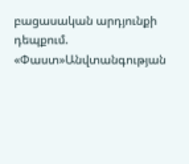բացասական արդյունքի դեպքում. «Փաստ»Անվտանգության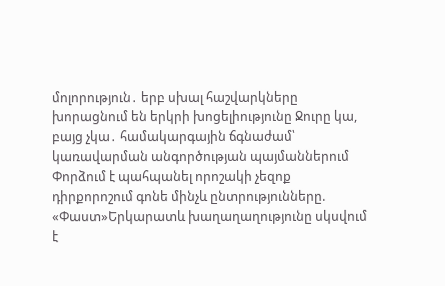մոլորություն․ երբ սխալ հաշվարկները խորացնում են երկրի խոցելիությունը Ջուրը կա, բայց չկա․ համակարգային ճգնաժամ՝ կառավարման անգործության պայմաններում Փորձում է պահպանել որոշակի չեզոք դիրքորոշում գոնե մինչև ընտրությունները. «Փաստ»Երկարատև խաղաղաղությունը սկսվում է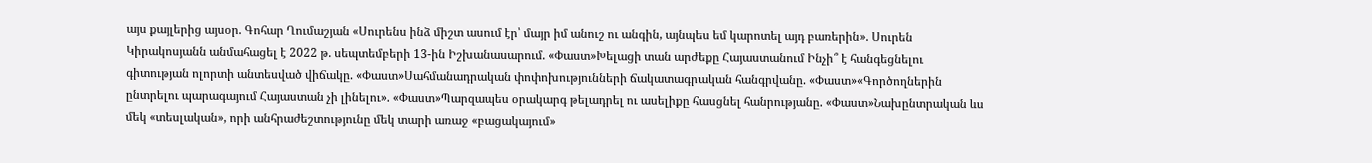այս քայլերից այսօր. Գոհար Ղումաշյան «Սուրենս ինձ միշտ ասում էր՝ մայր իմ անուշ ու անգին, այնպես եմ կարոտել այդ բառերին». Սուրեն Կիրակոսյանն անմահացել է 2022 թ. սեպտեմբերի 13-ին Իշխանասարում. «Փաստ»Խելացի տան արժեքը Հայաստանում Ինչի՞ է հանգեցնելու գիտության ոլորտի անտեսված վիճակը. «Փաստ»Սահմանադրական փոփոխությունների ճակատագրական հանգրվանը. «Փաստ»«Գործողներին ընտրելու պարագայում Հայաստան չի լինելու». «Փաստ»Պարզապես օրակարգ թելադրել ու ասելիքը հասցնել հանրությանը. «Փաստ»Նախընտրական ևս մեկ «տեսլական», որի անհրաժեշտությունը մեկ տարի առաջ «բացակայում»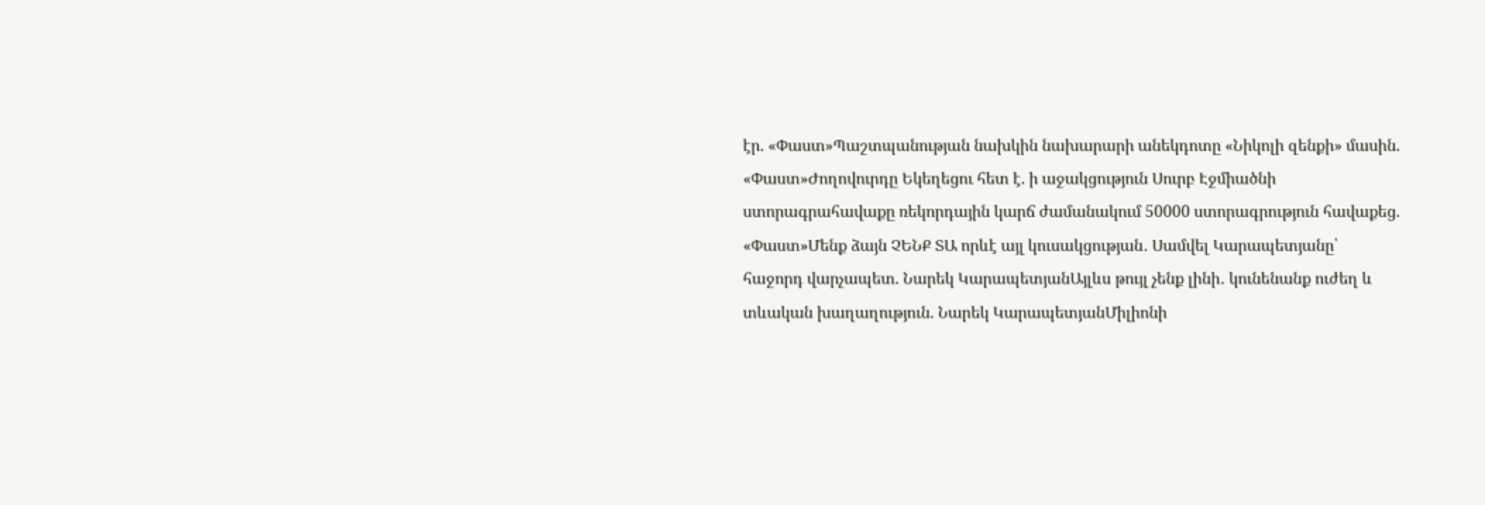էր. «Փաստ»Պաշտպանության նախկին նախարարի անեկդոտը «Նիկոլի զենքի» մասին. «Փաստ»Ժողովուրդը Եկեղեցու հետ է. ի աջակցություն Սուրբ Էջմիածնի ստորագրահավաքը ռեկորդային կարճ ժամանակում 50000 ստորագրություն հավաքեց. «Փաստ»Մենք ձայն ՉԵՆՔ ՏԱ որևէ այլ կուսակցության․ Սամվել Կարապետյանը՝ հաջորդ վարչապետ. Նարեկ ԿարապետյանԱյլևս թույլ չենք լինի․ կունենանք ուժեղ և տևական խաղաղություն. Նարեկ ԿարապետյանՄիլիոնի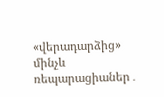«վերադարձից» մինչև ռեպարացիաներ․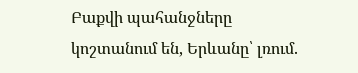Բաքվի պահանջները կոշտանում են, Երևանը՝ լռում.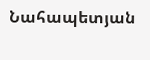Նահապետյան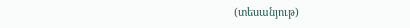(տեսանյութ)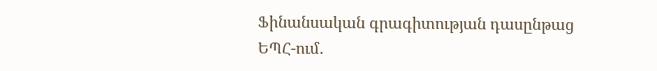Ֆինանսական գրագիտության դասընթաց ԵՊՀ-ում․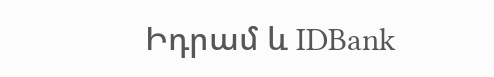Իդրամ և IDBank